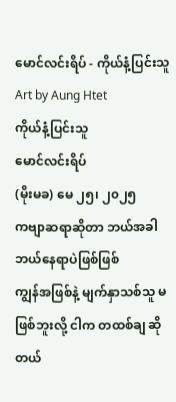မောင်လင်းရိပ် - ကိုယ်နံ့ပြင်းသူ
Art by Aung Htet
ကိုယ်နံ့ပြင်းသူ
မောင်လင်းရိပ်
(မိုးမခ) မေ ၂၅၊ ၂၀၂၅
ကဗျာဆရာဆိုတာ ဘယ်အခါ ဘယ်နေရာပဲဖြစ်ဖြစ်
ကျွန်အဖြစ်နဲ့ မျက်နှာသစ်သူ မဖြစ်ဘူးလို့ ငါက တထစ်ချ ဆိုတယ်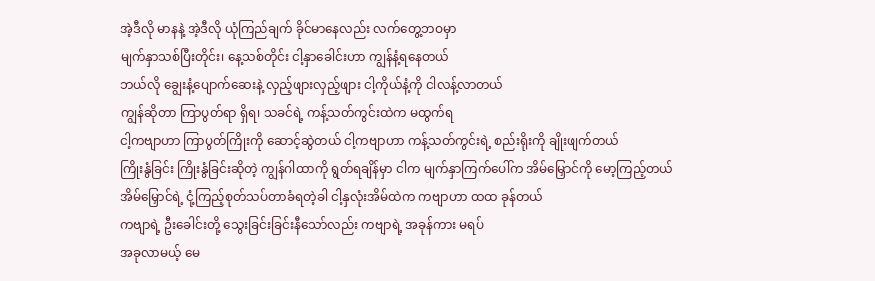အဲ့ဒီလို မာနနဲ့ အဲ့ဒီလို ယုံကြည်ချက် ခိုင်မာနေလည်း လက်တွေ့ဘဝမှာ
မျက်နှာသစ်ပြီးတိုင်း၊ နေ့သစ်တိုင်း ငါ့နှာခေါင်းဟာ ကျွန်နံ့ရနေတယ်
ဘယ်လို ချွေးနံ့ပျောက်ဆေးနဲ့ လှည့်ဖျားလှည့်ဖျား ငါ့ကိုယ်နံ့ကို ငါလန့်လာတယ်
ကျွန်ဆိုတာ ကြာပွတ်ရာ ရှိရ၊ သခင်ရဲ့ ကန့်သတ်ကွင်းထဲက မထွက်ရ
ငါ့ကဗျာဟာ ကြာပွတ်ကြိုးကို ဆောင့်ဆွဲတယ် ငါ့ကဗျာဟာ ကန့်သတ်ကွင်းရဲ့ စည်းရိုးကို ချိုးဖျက်တယ်
ကြိုးနွံခြင်း ကြိုးနွံခြင်းဆိုတဲ့ ကျွန်ဂါထာကို ရွတ်ရချိန်မှာ ငါက မျက်နှာကြက်ပေါ်က အိမ်မြှောင်ကို မော့ကြည့်တယ်
အိမ်မြှောင်ရဲ့ ငုံ့ကြည့်စုတ်သပ်တာခံရတဲ့ခါ ငါ့နှလုံးအိမ်ထဲက ကဗျာဟာ ထထ ခုန်တယ်
ကဗျာရဲ့ ဦးခေါင်းတို့ သွေးခြင်းခြင်းနီသော်လည်း ကဗျာရဲ့ အခုန်ကား မရပ်
အခုလာမယ့် မေ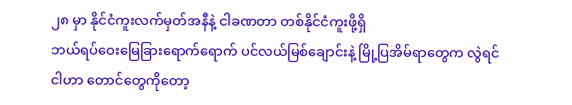၂၈ မှာ နိုင်ငံကူးလက်မှတ်အနီနဲ့ ငါခဏတာ တစ်နိုင်ငံကူးဖို့ရှိ
ဘယ်ရပ်ဝေးမြေခြားရောက်ရောက် ပင်လယ်မြစ်ချောင်းနဲ့ မြို့ပြအိမ်ရာတွေက လွဲရင်
ငါဟာ တောင်တွေကိုတော့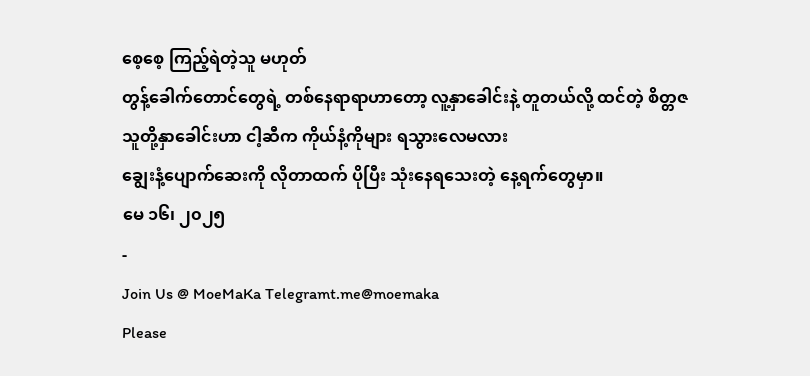စေ့စေ့ ကြည့်ရဲတဲ့သူ မဟုတ်
တွန့်ခေါက်တောင်တွေရဲ့ တစ်နေရာရာဟာတော့ လူ့နှာခေါင်းနဲ့ တူတယ်လို့ ထင်တဲ့ စိတ္တဇ
သူတို့နှာခေါင်းဟာ ငါ့ဆီက ကိုယ်နံ့ကိုများ ရသွားလေမလား
ချွေးနံ့ပျောက်ဆေးကို လိုတာထက် ပိုပြီး သုံးနေရသေးတဲ့ နေ့ရက်တွေမှာ။
မေ ၁၆၊ ၂၀၂၅
-
Join Us @ MoeMaKa Telegramt.me@moemaka
Please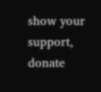show your support, donate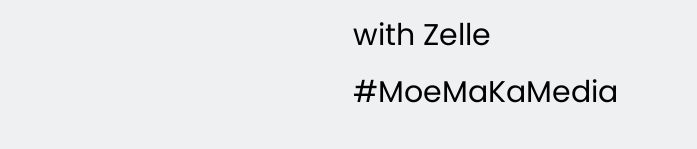with Zelle
#MoeMaKaMedia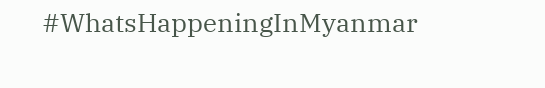#WhatsHappeningInMyanmar